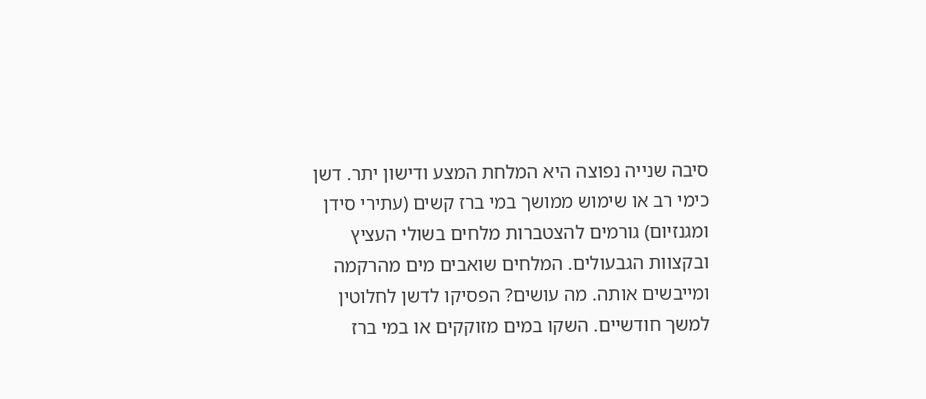סיבה שנייה נפוצה היא המלחת המצע ודישון יתר. דשן כימי רב או שימוש ממושך במי ברז קשים (עתירי סידן ומגנזיום) גורמים להצטברות מלחים בשולי העציץ ובקצוות הגבעולים. המלחים שואבים מים מהרקמה ומייבשים אותה. מה עושים? הפסיקו לדשן לחלוטין למשך חודשיים. השקו במים מזוקקים או במי ברז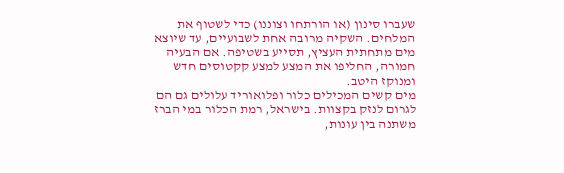שעברו סינון (או הורתחו וצוננו) כדי לשטוף את המלחים. השקיה מרובה אחת לשבועיים, עד שיוצא מים מתחתית העציץ, תסייע בשטיפה. אם הבעיה חמורה, החליפו את המצע למצע קקטוסים חדש ומנוקז היטב.
מים קשים המכילים כלור ופלואוריד עלולים גם הם לגרום לנזק בקצוות. בישראל, רמת הכלור במי הברז משתנה בין עונות,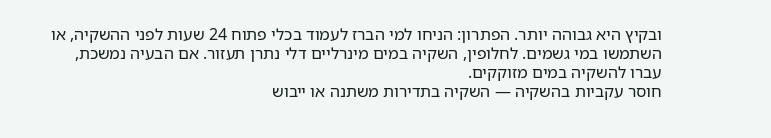ובקיץ היא גבוהה יותר. הפתרון: הניחו למי הברז לעמוד בכלי פתוח 24 שעות לפני ההשקיה, או השתמשו במי גשמים. לחלופין, השקיה במים מינרליים דלי נתרן תעזור. אם הבעיה נמשכת, עברו להשקיה במים מזוקקים.
חוסר עקביות בהשקיה — השקיה בתדירות משתנה או ייבוש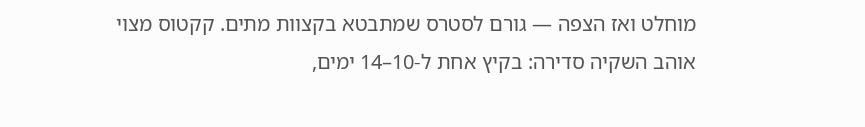מוחלט ואז הצפה — גורם לסטרס שמתבטא בקצוות מתים. קקטוס מצוי אוהב השקיה סדירה: בקיץ אחת ל-10–14 ימים,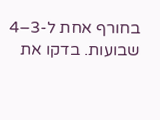בחורף אחת ל-3–4 שבועות. בדקו את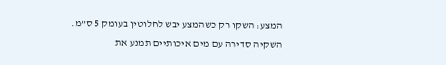המצע: השקו רק כשהמצע יבש לחלוטין בעומק 5 ס”מ. השקיה סדירה עם מים איכותיים תמנע את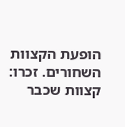הופעת הקצוות השחורים. זכרו: קצוות שכבר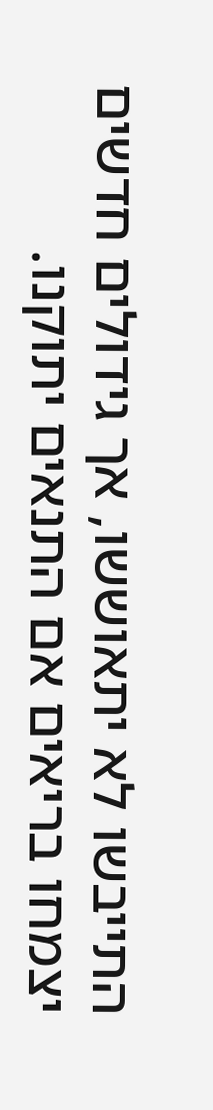התייבשו לא יתאוששו, אך גידולים חדשים יצמחו בריאים אם התנאים יתוקנו.